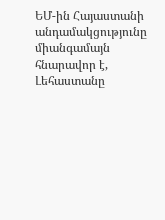ԵՄ-ին Հայաստանի անդամակցությունը միանգամայն հնարավոր է, Լեհաստանը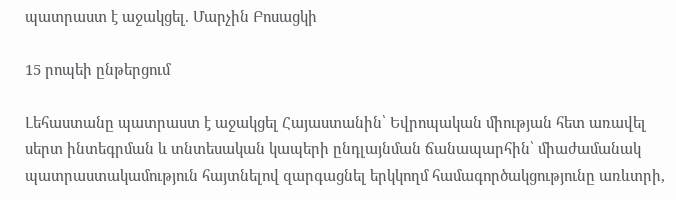պատրաստ է աջակցել. Մարչին Բոսացկի

15 րոպեի ընթերցում

Լեհաստանը պատրաստ է աջակցել Հայաստանին՝ Եվրոպական միության հետ առավել սերտ ինտեգրման և տնտեսական կապերի ընդլայնման ճանապարհին՝ միաժամանակ պատրաստակամություն հայտնելով զարգացնել երկկողմ համագործակցությունը առևտրի,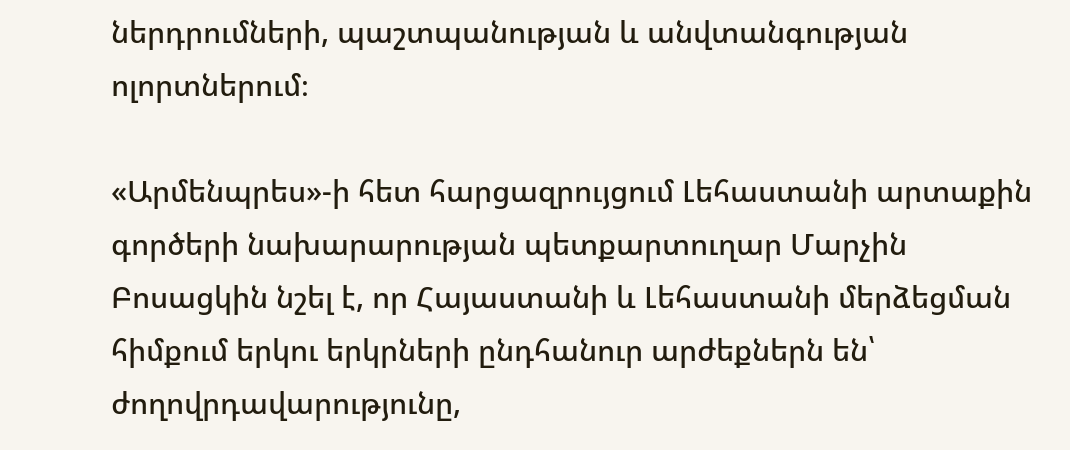ներդրումների, պաշտպանության և անվտանգության ոլորտներում։

«Արմենպրես»-ի հետ հարցազրույցում Լեհաստանի արտաքին գործերի նախարարության պետքարտուղար Մարչին Բոսացկին նշել է, որ Հայաստանի և Լեհաստանի մերձեցման հիմքում երկու երկրների ընդհանուր արժեքներն են՝ ժողովրդավարությունը,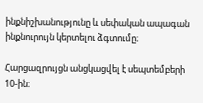ինքնիշխանությունը և սեփական ապագան ինքնուրույն կերտելու ձգտումը։

Հարցազրույցն անցկացվել է սեպտեմբերի 10-ին։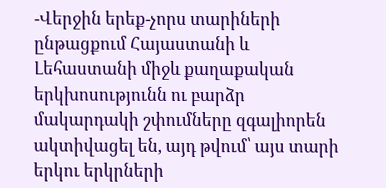-Վերջին երեք-չորս տարիների ընթացքում Հայաստանի և Լեհաստանի միջև քաղաքական երկխոսությունն ու բարձր մակարդակի շփումները զգալիորեն ակտիվացել են, այդ թվում՝ այս տարի երկու երկրների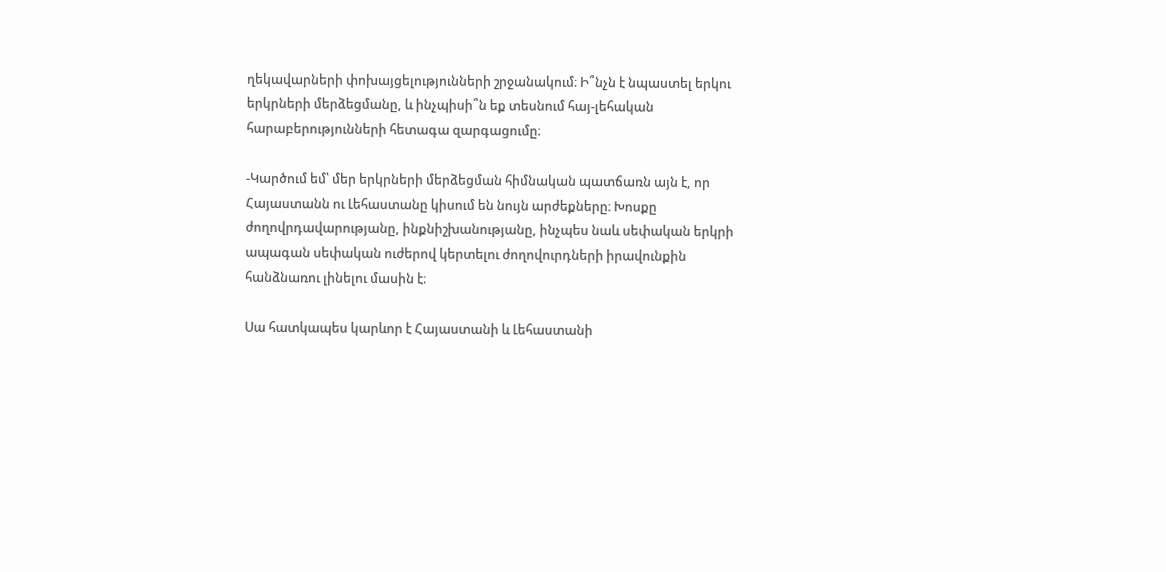ղեկավարների փոխայցելությունների շրջանակում։ Ի՞նչն է նպաստել երկու երկրների մերձեցմանը, և ինչպիսի՞ն եք տեսնում հայ-լեհական հարաբերությունների հետագա զարգացումը։

-Կարծում եմ՝ մեր երկրների մերձեցման հիմնական պատճառն այն է, որ Հայաստանն ու Լեհաստանը կիսում են նույն արժեքները։ Խոսքը ժողովրդավարությանը, ինքնիշխանությանը, ինչպես նաև սեփական երկրի ապագան սեփական ուժերով կերտելու ժողովուրդների իրավունքին հանձնառու լինելու մասին է։

Սա հատկապես կարևոր է Հայաստանի և Լեհաստանի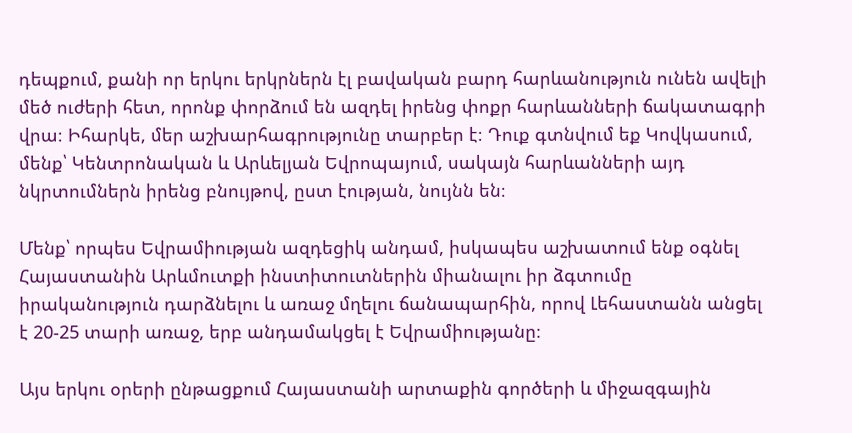դեպքում, քանի որ երկու երկրներն էլ բավական բարդ հարևանություն ունեն ավելի մեծ ուժերի հետ, որոնք փորձում են ազդել իրենց փոքր հարևանների ճակատագրի վրա։ Իհարկե, մեր աշխարհագրությունը տարբեր է։ Դուք գտնվում եք Կովկասում, մենք՝ Կենտրոնական և Արևելյան Եվրոպայում, սակայն հարևանների այդ նկրտումներն իրենց բնույթով, ըստ էության, նույնն են։

Մենք՝ որպես Եվրամիության ազդեցիկ անդամ, իսկապես աշխատում ենք օգնել Հայաստանին Արևմուտքի ինստիտուտներին միանալու իր ձգտումը իրականություն դարձնելու և առաջ մղելու ճանապարհին, որով Լեհաստանն անցել է 20-25 տարի առաջ, երբ անդամակցել է Եվրամիությանը։

Այս երկու օրերի ընթացքում Հայաստանի արտաքին գործերի և միջազգային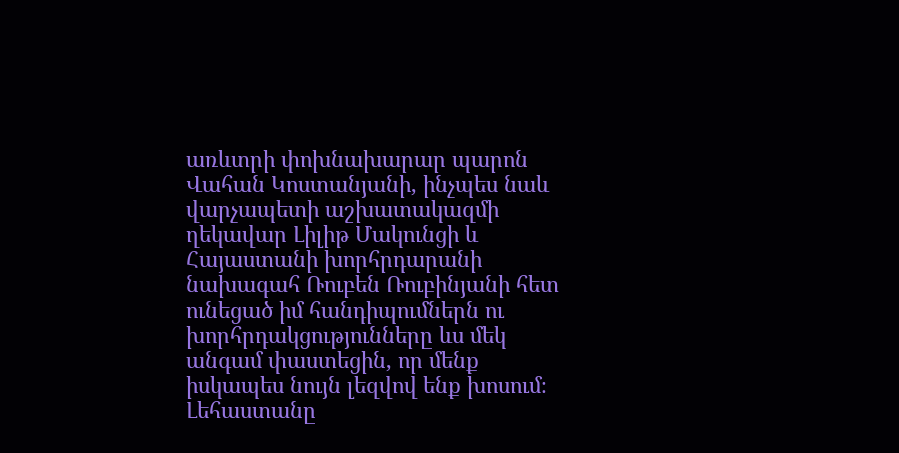առևտրի փոխնախարար պարոն Վահան Կոստանյանի, ինչպես նաև վարչապետի աշխատակազմի ղեկավար Լիլիթ Մակունցի և Հայաստանի խորհրդարանի նախագահ Ռուբեն Ռուբինյանի հետ ունեցած իմ հանդիպումներն ու խորհրդակցությունները ևս մեկ անգամ փաստեցին, որ մենք իսկապես նույն լեզվով ենք խոսում։ Լեհաստանը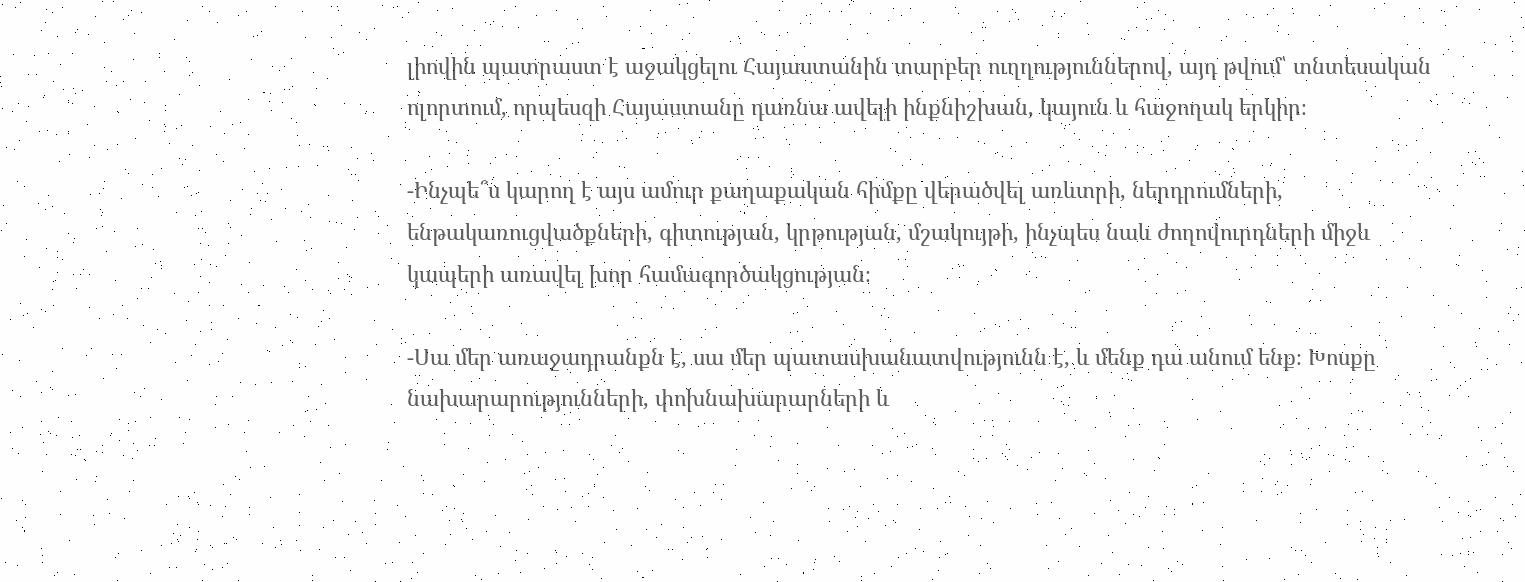լիովին պատրաստ է աջակցելու Հայաստանին տարբեր ուղղություններով, այդ թվում՝ տնտեսական ոլորտում, որպեսզի Հայաստանը դառնա ավելի ինքնիշխան, կայուն և հաջողակ երկիր։

-Ինչպե՞ս կարող է այս ամուր քաղաքական հիմքը վերածվել առևտրի, ներդրումների, ենթակառուցվածքների, գիտության, կրթության, մշակույթի, ինչպես նաև ժողովուրդների միջև կապերի առավել խոր համագործակցության։

-Սա մեր առաջադրանքն է, սա մեր պատասխանատվությունն է, և մենք դա անում ենք։ Խոսքը նախարարությունների, փոխնախարարների և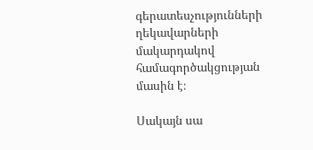գերատեսչությունների ղեկավարների մակարդակով համագործակցության մասին է։

Սակայն սա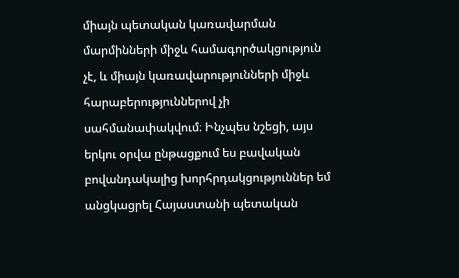միայն պետական կառավարման մարմինների միջև համագործակցություն չէ, և միայն կառավարությունների միջև հարաբերություններով չի սահմանափակվում։ Ինչպես նշեցի, այս երկու օրվա ընթացքում ես բավական բովանդակալից խորհրդակցություններ եմ անցկացրել Հայաստանի պետական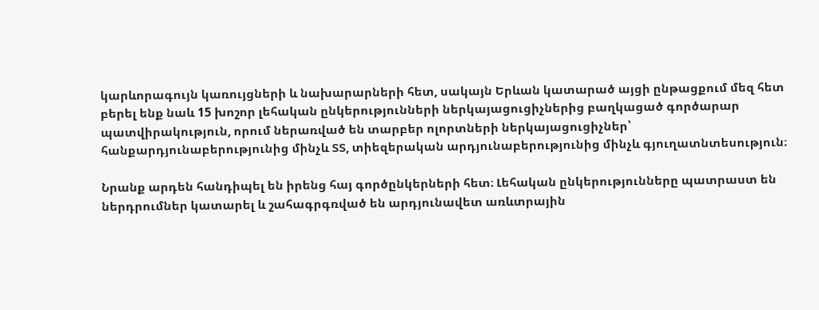կարևորագույն կառույցների և նախարարների հետ, սակայն Երևան կատարած այցի ընթացքում մեզ հետ բերել ենք նաև 15 խոշոր լեհական ընկերությունների ներկայացուցիչներից բաղկացած գործարար պատվիրակություն, որում ներառված են տարբեր ոլորտների ներկայացուցիչներ՝ հանքարդյունաբերությունից մինչև ՏՏ, տիեզերական արդյունաբերությունից մինչև գյուղատնտեսություն։

Նրանք արդեն հանդիպել են իրենց հայ գործընկերների հետ։ Լեհական ընկերությունները պատրաստ են ներդրումներ կատարել և շահագրգռված են արդյունավետ առևտրային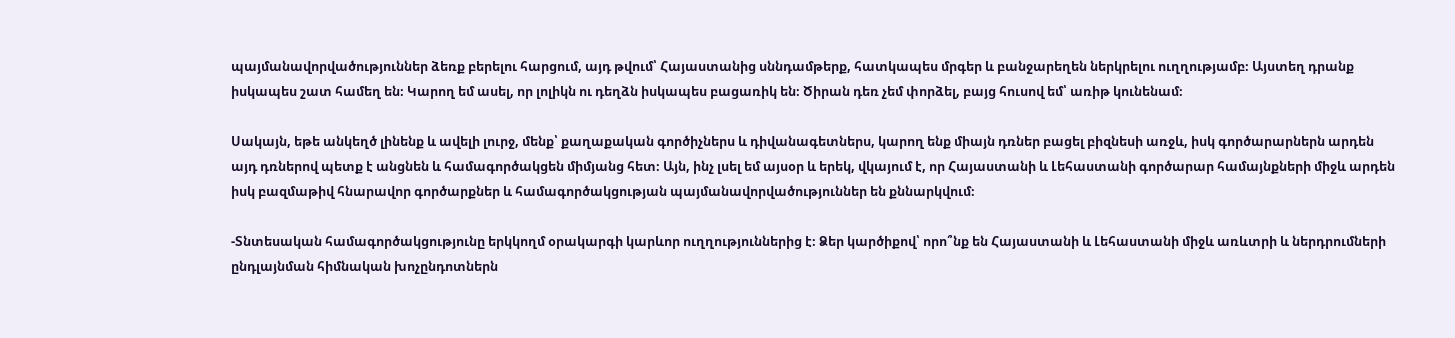պայմանավորվածություններ ձեռք բերելու հարցում, այդ թվում՝ Հայաստանից սննդամթերք, հատկապես մրգեր և բանջարեղեն ներկրելու ուղղությամբ։ Այստեղ դրանք իսկապես շատ համեղ են։ Կարող եմ ասել, որ լոլիկն ու դեղձն իսկապես բացառիկ են։ Ծիրան դեռ չեմ փորձել, բայց հուսով եմ՝ առիթ կունենամ։

Սակայն, եթե անկեղծ լինենք և ավելի լուրջ, մենք՝ քաղաքական գործիչներս և դիվանագետներս, կարող ենք միայն դռներ բացել բիզնեսի առջև, իսկ գործարարներն արդեն այդ դռներով պետք է անցնեն և համագործակցեն միմյանց հետ։ Այն, ինչ լսել եմ այսօր և երեկ, վկայում է, որ Հայաստանի և Լեհաստանի գործարար համայնքների միջև արդեն իսկ բազմաթիվ հնարավոր գործարքներ և համագործակցության պայմանավորվածություններ են քննարկվում։

-Տնտեսական համագործակցությունը երկկողմ օրակարգի կարևոր ուղղություններից է։ Ձեր կարծիքով՝ որո՞նք են Հայաստանի և Լեհաստանի միջև առևտրի և ներդրումների ընդլայնման հիմնական խոչընդոտներն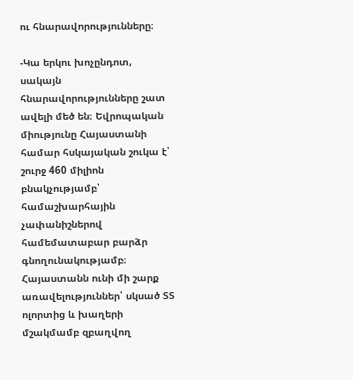ու հնարավորությունները։

-Կա երկու խոչընդոտ, սակայն հնարավորությունները շատ ավելի մեծ են։ Եվրոպական միությունը Հայաստանի համար հսկայական շուկա է՝ շուրջ 460 միլիոն բնակչությամբ՝  համաշխարհային չափանիշներով համեմատաբար բարձր գնողունակությամբ։ Հայաստանն ունի մի շարք առավելություններ՝ սկսած ՏՏ ոլորտից և խաղերի մշակմամբ զբաղվող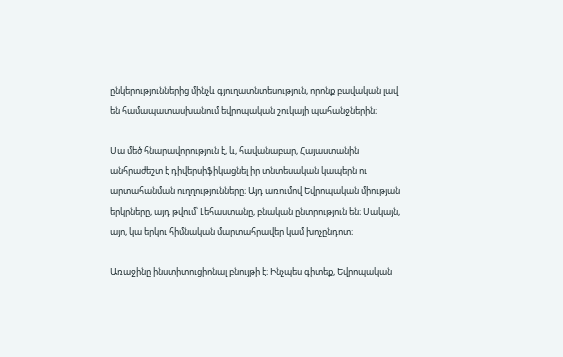ընկերություններից մինչև գյուղատնտեսություն, որոնք բավական լավ են համապատասխանում եվրոպական շուկայի պահանջներին։

Սա մեծ հնարավորություն է, և, հավանաբար, Հայաստանին անհրաժեշտ է դիվերսիֆիկացնել իր տնտեսական կապերն ու արտահանման ուղղությունները։ Այդ առումով Եվրոպական միության երկրները, այդ թվում՝ Լեհաստանը, բնական ընտրություն են։ Սակայն, այո, կա երկու հիմնական մարտահրավեր կամ խոչընդոտ։

Առաջինը ինստիտուցիոնալ բնույթի է։ Ինչպես գիտեք, Եվրոպական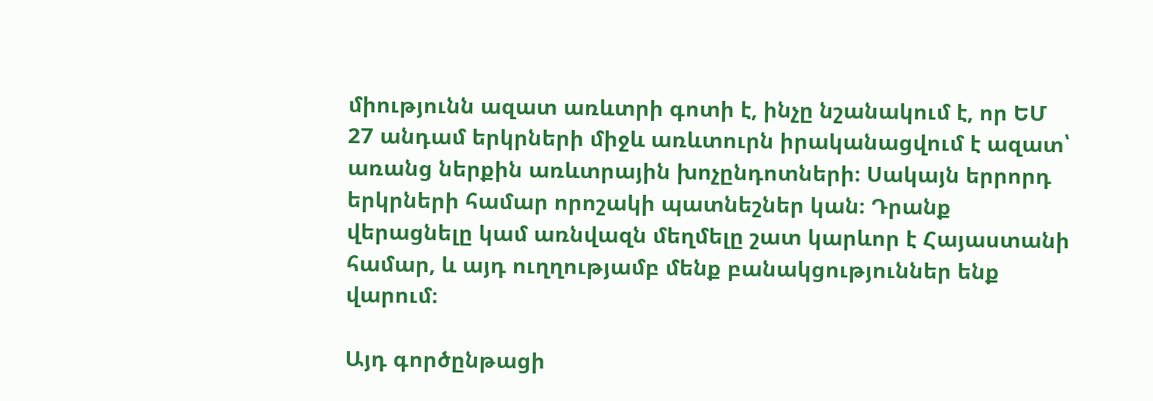միությունն ազատ առևտրի գոտի է, ինչը նշանակում է, որ ԵՄ 27 անդամ երկրների միջև առևտուրն իրականացվում է ազատ՝ առանց ներքին առևտրային խոչընդոտների։ Սակայն երրորդ երկրների համար որոշակի պատնեշներ կան։ Դրանք վերացնելը կամ առնվազն մեղմելը շատ կարևոր է Հայաստանի համար, և այդ ուղղությամբ մենք բանակցություններ ենք վարում։

Այդ գործընթացի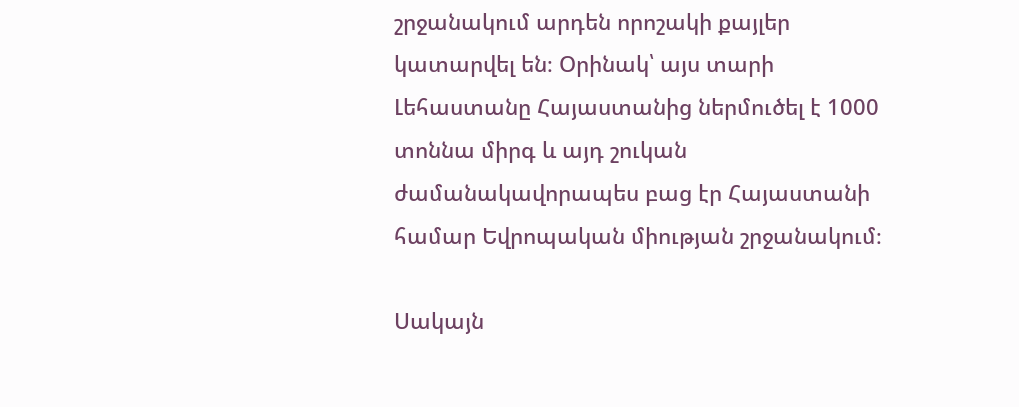շրջանակում արդեն որոշակի քայլեր կատարվել են։ Օրինակ՝ այս տարի Լեհաստանը Հայաստանից ներմուծել է 1000 տոննա միրգ և այդ շուկան ժամանակավորապես բաց էր Հայաստանի համար Եվրոպական միության շրջանակում։

Սակայն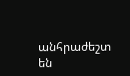անհրաժեշտ են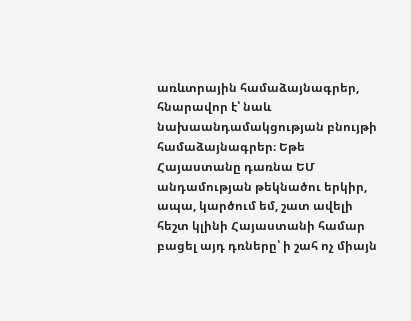առևտրային համաձայնագրեր, հնարավոր է՝ նաև նախաանդամակցության բնույթի համաձայնագրեր։ Եթե Հայաստանը դառնա ԵՄ անդամության թեկնածու երկիր, ապա, կարծում եմ, շատ ավելի հեշտ կլինի Հայաստանի համար բացել այդ դռները՝ ի շահ ոչ միայն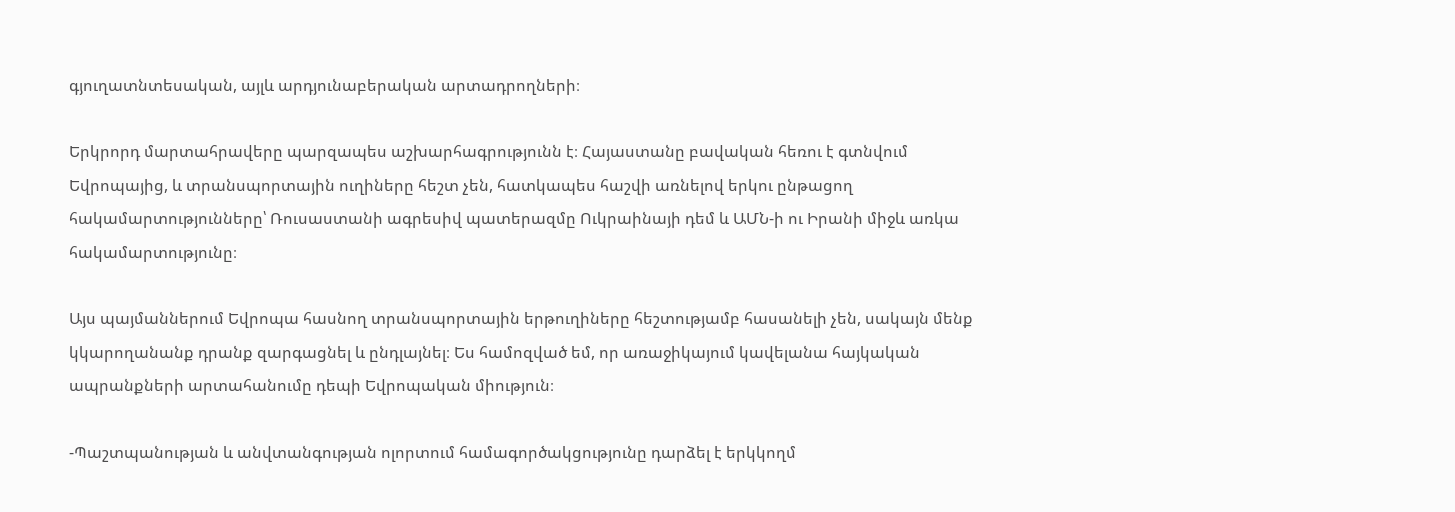գյուղատնտեսական, այլև արդյունաբերական արտադրողների։

Երկրորդ մարտահրավերը պարզապես աշխարհագրությունն է։ Հայաստանը բավական հեռու է գտնվում Եվրոպայից, և տրանսպորտային ուղիները հեշտ չեն, հատկապես հաշվի առնելով երկու ընթացող հակամարտությունները՝ Ռուսաստանի ագրեսիվ պատերազմը Ուկրաինայի դեմ և ԱՄՆ-ի ու Իրանի միջև առկա հակամարտությունը։

Այս պայմաններում Եվրոպա հասնող տրանսպորտային երթուղիները հեշտությամբ հասանելի չեն, սակայն մենք կկարողանանք դրանք զարգացնել և ընդլայնել։ Ես համոզված եմ, որ առաջիկայում կավելանա հայկական ապրանքների արտահանումը դեպի Եվրոպական միություն։

-Պաշտպանության և անվտանգության ոլորտում համագործակցությունը դարձել է երկկողմ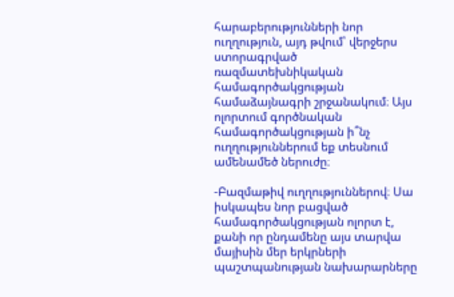հարաբերությունների նոր ուղղություն, այդ թվում՝ վերջերս ստորագրված ռազմատեխնիկական համագործակցության համաձայնագրի շրջանակում։ Այս ոլորտում գործնական համագործակցության ի՞նչ ուղղություններում եք տեսնում ամենամեծ ներուժը։

-Բազմաթիվ ուղղություններով։ Սա իսկապես նոր բացված համագործակցության ոլորտ է, քանի որ ընդամենը այս տարվա մայիսին մեր երկրների պաշտպանության նախարարները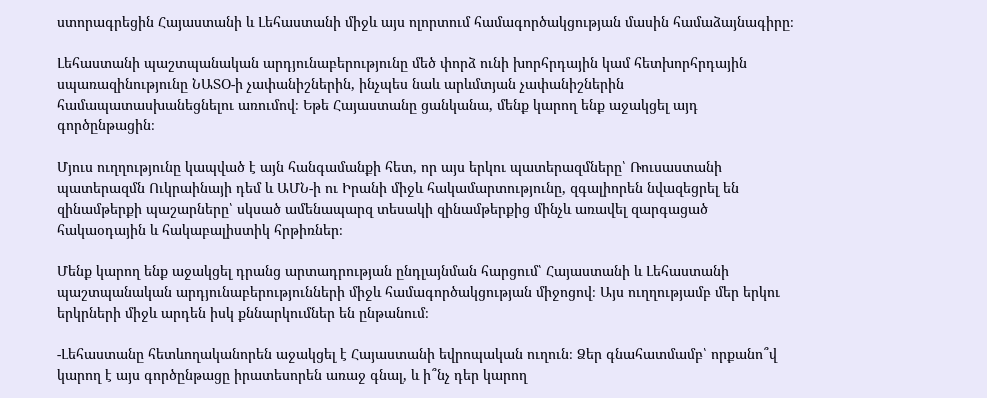ստորագրեցին Հայաստանի և Լեհաստանի միջև այս ոլորտում համագործակցության մասին համաձայնագիրը։

Լեհաստանի պաշտպանական արդյունաբերությունը մեծ փորձ ունի խորհրդային կամ հետխորհրդային սպառազինությունը ՆԱՏՕ-ի չափանիշներին, ինչպես նաև արևմտյան չափանիշներին համապատասխանեցնելու առումով։ Եթե Հայաստանը ցանկանա, մենք կարող ենք աջակցել այդ գործընթացին։

Մյուս ուղղությունը կապված է այն հանգամանքի հետ, որ այս երկու պատերազմները՝ Ռուսաստանի պատերազմն Ուկրաինայի դեմ և ԱՄՆ-ի ու Իրանի միջև հակամարտությունը, զգալիորեն նվազեցրել են զինամթերքի պաշարները՝ սկսած ամենապարզ տեսակի զինամթերքից մինչև առավել զարգացած հակաօդային և հակաբալիստիկ հրթիռներ։

Մենք կարող ենք աջակցել դրանց արտադրության ընդլայնման հարցում՝ Հայաստանի և Լեհաստանի պաշտպանական արդյունաբերությունների միջև համագործակցության միջոցով։ Այս ուղղությամբ մեր երկու երկրների միջև արդեն իսկ քննարկումներ են ընթանում։

-Լեհաստանը հետևողականորեն աջակցել է Հայաստանի եվրոպական ուղուն։ Ձեր գնահատմամբ՝ որքանո՞վ կարող է այս գործընթացը իրատեսորեն առաջ գնալ, և ի՞նչ դեր կարող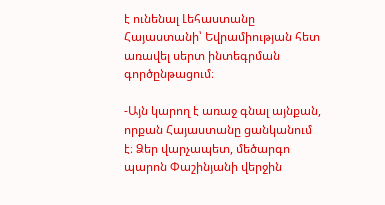է ունենալ Լեհաստանը Հայաստանի՝ Եվրամիության հետ առավել սերտ ինտեգրման գործընթացում։

-Այն կարող է առաջ գնալ այնքան, որքան Հայաստանը ցանկանում է։ Ձեր վարչապետ, մեծարգո պարոն Փաշինյանի վերջին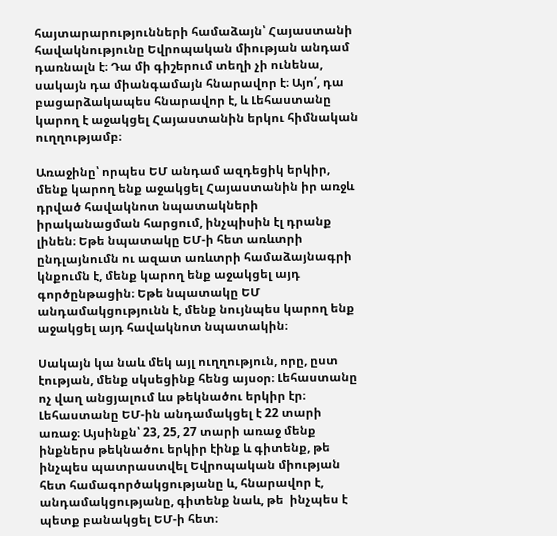հայտարարությունների համաձայն՝ Հայաստանի հավակնությունը Եվրոպական միության անդամ դառնալն է։ Դա մի գիշերում տեղի չի ունենա, սակայն դա միանգամայն հնարավոր է։ Այո՛, դա բացարձակապես հնարավոր է, և Լեհաստանը կարող է աջակցել Հայաստանին երկու հիմնական ուղղությամբ։

Առաջինը՝ որպես ԵՄ անդամ ազդեցիկ երկիր, մենք կարող ենք աջակցել Հայաստանին իր առջև դրված հավակնոտ նպատակների իրականացման հարցում, ինչպիսին էլ դրանք լինեն։ Եթե նպատակը ԵՄ-ի հետ առևտրի ընդլայնումն ու ազատ առևտրի համաձայնագրի կնքումն է, մենք կարող ենք աջակցել այդ գործընթացին։ Եթե նպատակը ԵՄ անդամակցությունն է, մենք նույնպես կարող ենք աջակցել այդ հավակնոտ նպատակին։

Սակայն կա նաև մեկ այլ ուղղություն, որը, ըստ էության, մենք սկսեցինք հենց այսօր։ Լեհաստանը ոչ վաղ անցյալում ևս թեկնածու երկիր էր։ Լեհաստանը ԵՄ-ին անդամակցել է 22 տարի առաջ։ Այսինքն՝ 23, 25, 27 տարի առաջ մենք ինքներս թեկնածու երկիր էինք և գիտենք, թե ինչպես պատրաստվել Եվրոպական միության հետ համագործակցությանը և, հնարավոր է, անդամակցությանը, գիտենք նաև, թե  ինչպես է պետք բանակցել ԵՄ-ի հետ։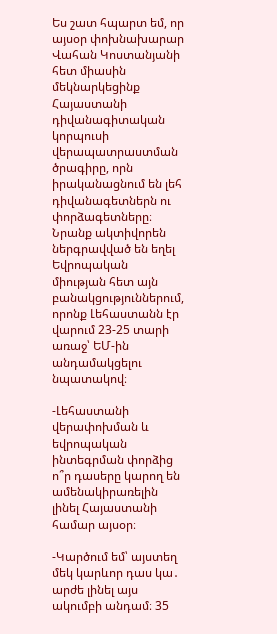Ես շատ հպարտ եմ, որ այսօր փոխնախարար Վահան Կոստանյանի հետ միասին մեկնարկեցինք Հայաստանի դիվանագիտական կորպուսի վերապատրաստման ծրագիրը, որն իրականացնում են լեհ դիվանագետներն ու փորձագետները։ Նրանք ակտիվորեն ներգրավված են եղել Եվրոպական միության հետ այն բանակցություններում, որոնք Լեհաստանն էր վարում 23-25 տարի առաջ՝ ԵՄ-ին անդամակցելու նպատակով։

-Լեհաստանի վերափոխման և եվրոպական ինտեգրման փորձից ո՞ր դասերը կարող են ամենակիրառելին լինել Հայաստանի համար այսօր։

-Կարծում եմ՝ այստեղ մեկ կարևոր դաս կա․ արժե լինել այս ակումբի անդամ։ 35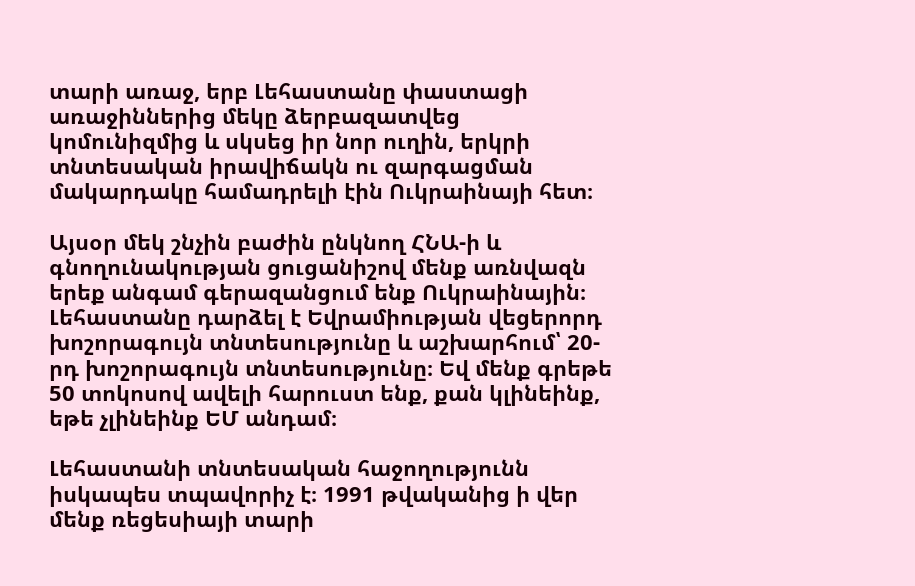տարի առաջ, երբ Լեհաստանը փաստացի առաջիններից մեկը ձերբազատվեց կոմունիզմից և սկսեց իր նոր ուղին, երկրի տնտեսական իրավիճակն ու զարգացման մակարդակը համադրելի էին Ուկրաինայի հետ։

Այսօր մեկ շնչին բաժին ընկնող ՀՆԱ-ի և գնողունակության ցուցանիշով մենք առնվազն երեք անգամ գերազանցում ենք Ուկրաինային։ Լեհաստանը դարձել է Եվրամիության վեցերորդ խոշորագույն տնտեսությունը և աշխարհում՝ 20-րդ խոշորագույն տնտեսությունը։ Եվ մենք գրեթե 50 տոկոսով ավելի հարուստ ենք, քան կլինեինք, եթե չլինեինք ԵՄ անդամ։

Լեհաստանի տնտեսական հաջողությունն իսկապես տպավորիչ է։ 1991 թվականից ի վեր մենք ռեցեսիայի տարի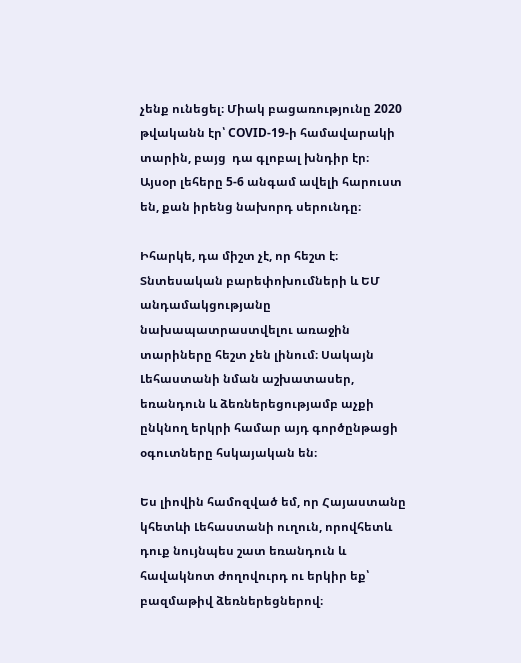չենք ունեցել։ Միակ բացառությունը 2020 թվականն էր՝ COVID-19-ի համավարակի տարին, բայց  դա գլոբալ խնդիր էր։ Այսօր լեհերը 5-6 անգամ ավելի հարուստ են, քան իրենց նախորդ սերունդը։

Իհարկե, դա միշտ չէ, որ հեշտ է։ Տնտեսական բարեփոխումների և ԵՄ անդամակցությանը նախապատրաստվելու առաջին տարիները հեշտ չեն լինում։ Սակայն Լեհաստանի նման աշխատասեր, եռանդուն և ձեռներեցությամբ աչքի ընկնող երկրի համար այդ գործընթացի օգուտները հսկայական են։

Ես լիովին համոզված եմ, որ Հայաստանը կհետևի Լեհաստանի ուղուն, որովհետև դուք նույնպես շատ եռանդուն և հավակնոտ ժողովուրդ ու երկիր եք՝ բազմաթիվ ձեռներեցներով։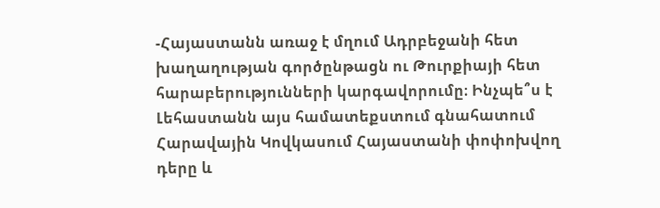-Հայաստանն առաջ է մղում Ադրբեջանի հետ խաղաղության գործընթացն ու Թուրքիայի հետ հարաբերությունների կարգավորումը։ Ինչպե՞ս է Լեհաստանն այս համատեքստում գնահատում Հարավային Կովկասում Հայաստանի փոփոխվող դերը և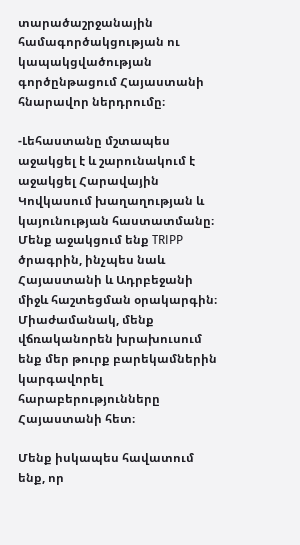տարածաշրջանային համագործակցության ու կապակցվածության գործընթացում Հայաստանի հնարավոր ներդրումը։

-Լեհաստանը մշտապես աջակցել է և շարունակում է աջակցել Հարավային Կովկասում խաղաղության և կայունության հաստատմանը։ Մենք աջակցում ենք TRIPP ծրագրին, ինչպես նաև Հայաստանի և Ադրբեջանի միջև հաշտեցման օրակարգին։ Միաժամանակ, մենք վճռականորեն խրախուսում ենք մեր թուրք բարեկամներին կարգավորել հարաբերությունները Հայաստանի հետ։

Մենք իսկապես հավատում ենք, որ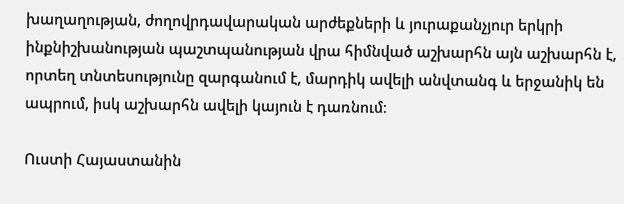խաղաղության, ժողովրդավարական արժեքների և յուրաքանչյուր երկրի ինքնիշխանության պաշտպանության վրա հիմնված աշխարհն այն աշխարհն է, որտեղ տնտեսությունը զարգանում է, մարդիկ ավելի անվտանգ և երջանիկ են ապրում, իսկ աշխարհն ավելի կայուն է դառնում։

Ուստի Հայաստանին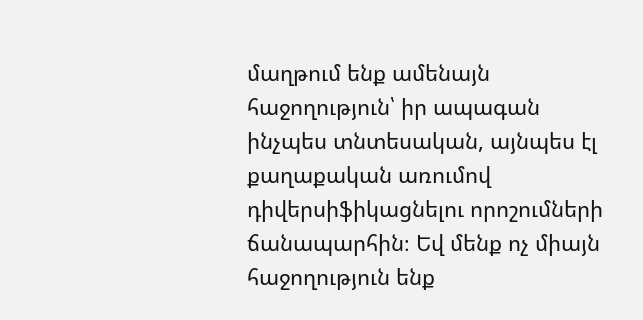մաղթում ենք ամենայն հաջողություն՝ իր ապագան ինչպես տնտեսական, այնպես էլ քաղաքական առումով դիվերսիֆիկացնելու որոշումների ճանապարհին։ Եվ մենք ոչ միայն հաջողություն ենք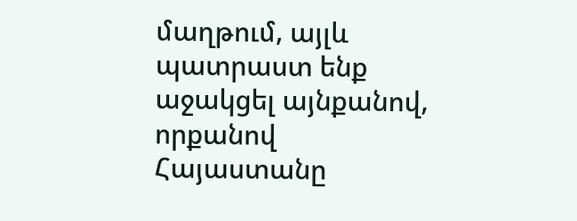մաղթում, այլև պատրաստ ենք աջակցել այնքանով, որքանով Հայաստանը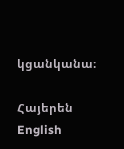կցանկանա։

Հայերեն English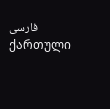فارسی ქართული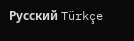Русский Türkçe